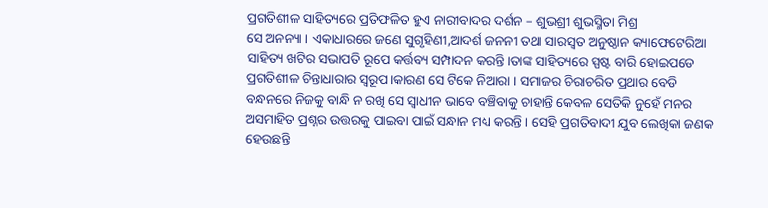ପ୍ରଗତିଶୀଳ ସାହିତ୍ୟରେ ପ୍ରତିଫଳିତ ହୁଏ ନାରୀବାଦର ଦର୍ଶନ – ଶୁଭଶ୍ରୀ ଶୁଭସ୍ମିତା ମିଶ୍ର
ସେ ଅନନ୍ୟା । ଏକାଧାରରେ ଜଣେ ସୁଗୃହିଣୀ,ଆଦର୍ଶ ଜନନୀ ତଥା ସାରସ୍ବତ ଅନୁଷ୍ଠାନ କ୍ୟାଫେଟେରିଆ ସାହିତ୍ୟ ଖଟିର ସଭାପତି ରୂପେ କର୍ତ୍ତବ୍ୟ ସମ୍ପାଦନ କରନ୍ତି।ତାଙ୍କ ସାହିତ୍ୟରେ ସ୍ପଷ୍ଟ ବାରି ହୋଇପଡେ ପ୍ରଗତିଶୀଳ ଚିନ୍ତାଧାରାର ସ୍ୱରୂପ।କାରଣ ସେ ଟିକେ ନିଆରା । ସମାଜର ଚିରାଚରିତ ପ୍ରଥାର ବେଡି ବନ୍ଧନରେ ନିଜକୁ ବାନ୍ଧି ନ ରଖି ସେ ସ୍ୱାଧୀନ ଭାବେ ବଞ୍ଚିବାକୁ ଚାହାନ୍ତି କେବଳ ସେତିକି ନୁହେଁ ମନର ଅସମାହିତ ପ୍ରଶ୍ନର ଉତ୍ତରକୁ ପାଇବା ପାଇଁ ସନ୍ଧାନ ମଧ୍ୟ କରନ୍ତି । ସେହି ପ୍ରଗତିବାଦୀ ଯୁବ ଲେଖିକା ଜଣକ ହେଉଛନ୍ତି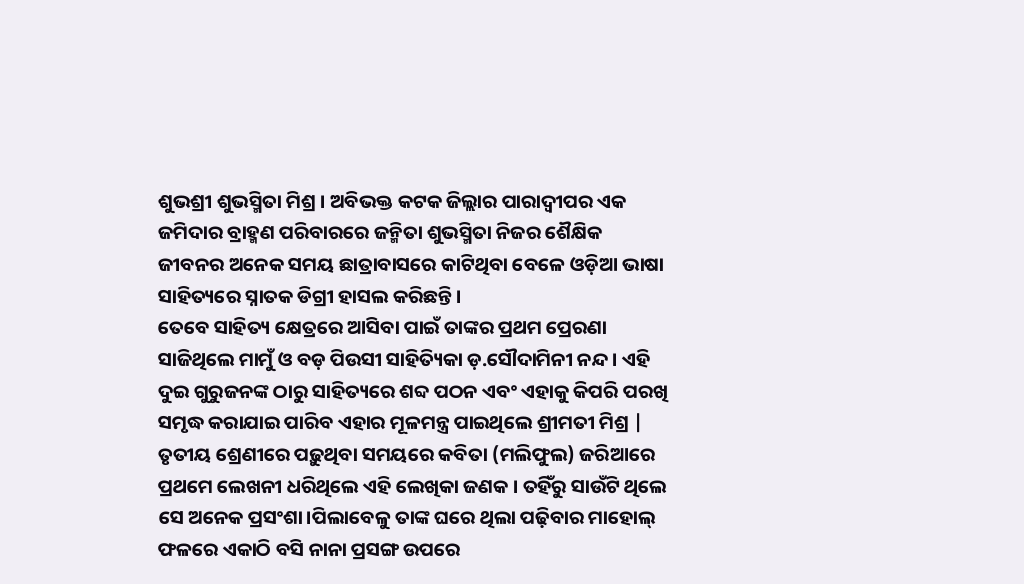ଶୁଭଶ୍ରୀ ଶୁଭସ୍ମିତା ମିଶ୍ର । ଅବିଭକ୍ତ କଟକ ଜିଲ୍ଲାର ପାରାଦ୍ବୀପର ଏକ ଜମିଦାର ବ୍ରାହ୍ମଣ ପରିବାରରେ ଜନ୍ମିତା ଶୁଭସ୍ମିତା ନିଜର ଶୈକ୍ଷିକ ଜୀବନର ଅନେକ ସମୟ ଛାତ୍ରାବାସରେ କାଟିଥିବା ବେଳେ ଓଡ଼ିଆ ଭାଷା ସାହିତ୍ୟରେ ସ୍ନାତକ ଡିଗ୍ରୀ ହାସଲ କରିଛନ୍ତି ।
ତେବେ ସାହିତ୍ୟ କ୍ଷେତ୍ରରେ ଆସିବା ପାଇଁ ତାଙ୍କର ପ୍ରଥମ ପ୍ରେରଣା ସାଜିଥିଲେ ମାମୁଁ ଓ ବଡ଼ ପିଉସୀ ସାହିତ୍ୟିକା ଡ଼.ସୌଦାମିନୀ ନନ୍ଦ । ଏହି ଦୁଇ ଗୁରୁଜନଙ୍କ ଠାରୁ ସାହିତ୍ୟରେ ଶବ୍ଦ ପଠନ ଏବଂ ଏହାକୁ କିପରି ପରଖି ସମୃଦ୍ଧ କରାଯାଇ ପାରିବ ଏହାର ମୂଳମନ୍ତ୍ର ପାଇଥିଲେ ଶ୍ରୀମତୀ ମିଶ୍ର | ତୃତୀୟ ଶ୍ରେଣୀରେ ପଢ଼ୁଥିବା ସମୟରେ କବିତା (ମଲିଫୁଲ) ଜରିଆରେ ପ୍ରଥମେ ଲେଖନୀ ଧରିଥିଲେ ଏହି ଲେଖିକା ଜଣକ । ତହିଁରୁ ସାଉଁଟି ଥିଲେ ସେ ଅନେକ ପ୍ରସଂଶା।ପିଲାବେଳୁ ତାଙ୍କ ଘରେ ଥିଲା ପଢ଼ିବାର ମାହୋଲ୍ ଫଳରେ ଏକାଠି ବସି ନାନା ପ୍ରସଙ୍ଗ ଉପରେ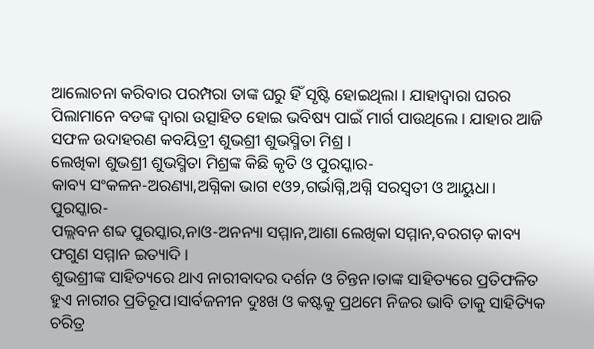ଆଲୋଚନା କରିବାର ପରମ୍ପରା ତାଙ୍କ ଘରୁ ହିଁ ସୃଷ୍ଟି ହୋଇଥିଲା । ଯାହାଦ୍ୱାରା ଘରର ପିଲାମାନେ ବଡଙ୍କ ଦ୍ୱାରା ଉତ୍ସାହିତ ହୋଇ ଭବିଷ୍ୟ ପାଇଁ ମାର୍ଗ ପାଉଥିଲେ । ଯାହାର ଆଜି ସଫଳ ଉଦାହରଣ କବୟିତ୍ରୀ ଶୁଭଶ୍ରୀ ଶୁଭସ୍ମିତା ମିଶ୍ର ।
ଲେଖିକା ଶୁଭଶ୍ରୀ ଶୁଭସ୍ମିତା ମିଶ୍ରଙ୍କ କିଛି କୃତି ଓ ପୁରସ୍କାର-
କାବ୍ୟ ସଂକଳନ-ଅରଣ୍ୟା,ଅଗ୍ନିକା ଭାଗ ୧ଓ୨,ଗର୍ଭାଗ୍ନି,ଅଗ୍ନି ସରସ୍ବତୀ ଓ ଆୟୁଧା।
ପୁରସ୍କାର-
ପଲ୍ଲବନ ଶବ୍ଦ ପୁରସ୍କାର,ନାଓ-ଅନନ୍ୟା ସମ୍ମାନ,ଆଶା ଲେଖିକା ସମ୍ମାନ,ବରଗଡ଼ କାବ୍ୟ ଫଗୁଣ ସମ୍ମାନ ଇତ୍ୟାଦି ।
ଶୁଭଶ୍ରୀଙ୍କ ସାହିତ୍ୟରେ ଥାଏ ନାରୀବାଦର ଦର୍ଶନ ଓ ଚିନ୍ତନ।ତାଙ୍କ ସାହିତ୍ୟରେ ପ୍ରତିଫଳିତ ହୁଏ ନାରୀର ପ୍ରତିରୂପ।ସାର୍ବଜନୀନ ଦୁଃଖ ଓ କଷ୍ଟକୁ ପ୍ରଥମେ ନିଜର ଭାବି ତାକୁ ସାହିତ୍ୟିକ ଚରିତ୍ର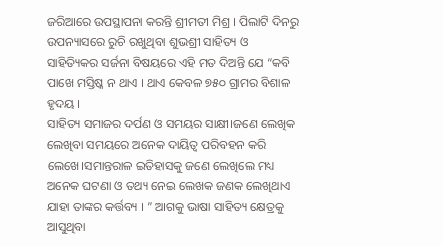ଜରିଆରେ ଉପସ୍ଥାପନା କରନ୍ତି ଶ୍ରୀମତୀ ମିଶ୍ର । ପିଲାଟି ଦିନରୁ ଉପନ୍ୟାସରେ ରୁଚି ରଖୁଥିବା ଶୁଭଶ୍ରୀ ସାହିତ୍ୟ ଓ ସାହିତ୍ୟିକର ସର୍ଜନା ବିଷୟରେ ଏହି ମତ ଦିଅନ୍ତି ଯେ “କବି ପାଖେ ମସ୍ତିଷ୍କ ନ ଥାଏ । ଥାଏ କେବଳ ୭୫୦ ଗ୍ରାମର ବିଶାଳ ହୃଦୟ ।
ସାହିତ୍ୟ ସମାଜର ଦର୍ପଣ ଓ ସମୟର ସାକ୍ଷୀ।ଜଣେ ଲେଖିକ ଲେଖିବା ସମୟରେ ଅନେକ ଦାୟିତ୍ଵ ପରିବହନ କରି ଲେଖେ।ସମାନ୍ତରାଳ ଇତିହାସକୁ ଜଣେ ଲେଖିଲେ ମଧ୍ୟ ଅନେକ ଘଟଣା ଓ ତଥ୍ୟ ନେଇ ଲେଖକ ଜଣକ ଲେଖିଥାଏ ଯାହା ତାଙ୍କର କର୍ତ୍ତବ୍ୟ । ” ଆଗକୁ ଭାଷା ସାହିତ୍ୟ କ୍ଷେତ୍ରକୁ ଆସୁଥିବା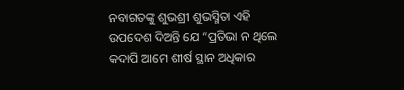ନବାଗତଙ୍କୁ ଶୁଭଶ୍ରୀ ଶୁଭସ୍ମିତା ଏହି ଉପଦେଶ ଦିଅନ୍ତି ଯେ “ପ୍ରତିଭା ନ ଥିଲେ କଦାପି ଆମେ ଶୀର୍ଷ ସ୍ଥାନ ଅଧିକାର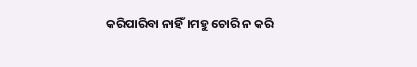କରିପାରିବା ନାହିଁ।ମହୁ ଚୋରି ନ କରି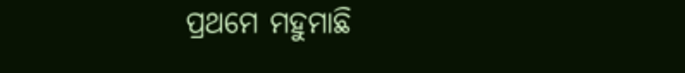ପ୍ରଥମେ ମହୁମାଛି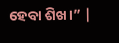ହେବା ଶିଖ।” |